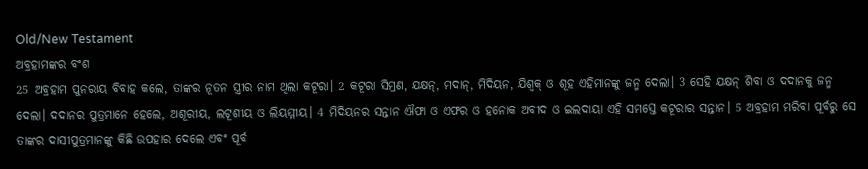Old/New Testament
ଅବ୍ରହାମଙ୍କର ବଂଶ
25 ଅବ୍ରହାମ ପୁନରାୟ ବିବାହ କଲେ, ତାଙ୍କର ନୂତନ ସ୍ତ୍ରୀର ନାମ ଥିଲା କଟୂରା। 2 କଟୂରା ସିମ୍ରଣ, ଯକ୍ଷନ୍, ମଦାନ୍, ମିଦିୟନ, ଯିଶ୍ବକ୍ ଓ ଶୂହ ଏହିମାନଙ୍କୁ ଜନ୍ମ ଦେଲା। 3 ସେହି ଯକ୍ଷନ୍ ଶିବା ଓ ଦଦାନକୁ ଜନ୍ମ ଦେଲା। ଦଦାନର ପୁତ୍ରମାନେ ହେଲେ, ଅଶୂରୀୟ, ଲଟୂଶୀୟ ଓ ଲିୟମ୍ମୀୟ। 4 ମିଦିୟନର ସନ୍ତାନ ଐଫା ଓ ଏଫର ଓ ହନୋକ ଅବୀଦ ଓ ଇଲଦାୟା ଏହି ସମସ୍ତେ କଟୂରାର ସନ୍ତାନ। 5 ଅବ୍ରହାମ ମରିବା ପୂର୍ବରୁ ସେ ତାଙ୍କର ଦାସୀପୁତ୍ରମାନଙ୍କୁ କିଛି ଉପହାର ଦେଲେ ଏବଂ ପୂର୍ବ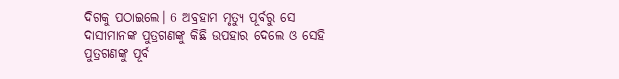ଦିଗକୁ ପଠାଇଲେ। 6 ଅବ୍ରହାମ ମୃତ୍ୟୁ ପୂର୍ବରୁ ସେ ଦାସୀମାନଙ୍କ ପୁତ୍ରଗଣଙ୍କୁ କିଛି ଉପହାର ଦେଲେ ଓ ସେହି ପୁତ୍ରଗଣଙ୍କୁ ପୂର୍ବ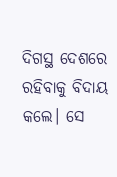ଦିଗସ୍ଥ ଦେଶରେ ରହିବାକୁ ବିଦାୟ କଲେ। ସେ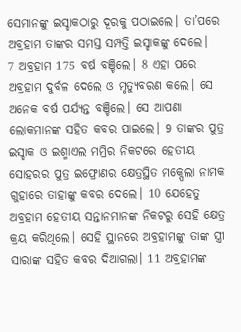ସେମାନଙ୍କୁ ଇସ୍ହାକଠାରୁ ଦୂରକୁ ପଠାଇଲେ। ତା’ପରେ ଅବ୍ରହାମ ତାଙ୍କର ସମସ୍ତ ସମ୍ପତ୍ତି ଇସ୍ହାକଙ୍କୁ ଦେଲେ।
7 ଅବ୍ରହାମ 175 ବର୍ଷ ବଞ୍ଚିଲେ। 8 ଏହା ପରେ ଅବ୍ରହାମ ଦୁର୍ବଳ ଦେଲେ ଓ ମୃତ୍ୟୁବରଣ କଲେ। ସେ ଅନେକ ବର୍ଷ ପର୍ଯ୍ୟନ୍ତ ବଞ୍ଚିଲେ। ସେ ଆପଣା ଲୋକମାନଙ୍କ ସହିତ କବର ପାଇଲେ। 9 ତାଙ୍କର ପୁତ୍ର ଇସ୍ହାକ ଓ ଇଶ୍ମାଏଲ ମମ୍ରିର ନିକଟରେ ହେତୀୟ ସୋହରର ପୁତ୍ର ଇଫ୍ରୋଣର କ୍ଷେତ୍ରସ୍ଥିତ ମକ୍ପେଲା ନାମକ ଗୁହାରେ ତାହାଙ୍କୁ କବର ଦେଲେ। 10 ଯେହେତୁ ଅବ୍ରହାମ ହେତୀୟ ସନ୍ତାନମାନଙ୍କ ନିକଟରୁ ସେହି କ୍ଷେତ୍ର କ୍ରୟ କରିଥିଲେ। ସେହି ସ୍ଥାନରେ ଅବ୍ରହାମଙ୍କୁ ତାଙ୍କ ସ୍ତ୍ରୀ ସାରାଙ୍କ ସହିତ କବର ଦିଆଗଲା। 11 ଅବ୍ରହାମଙ୍କ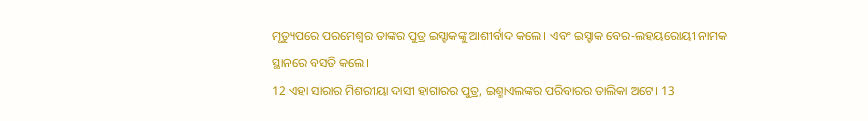ମୃତ୍ୟୁପରେ ପରମେଶ୍ୱର ତାଙ୍କର ପୁତ୍ର ଇସ୍ହାକଙ୍କୁ ଆଶୀର୍ବାଦ କଲେ। ଏବଂ ଇସ୍ହାକ ବେର-ଲହୟରୋୟୀ ନାମକ ସ୍ଥାନରେ ବସତି କଲେ।
12 ଏହା ସାରାର ମିଶରୀୟା ଦାସୀ ହାଗାରର ପୁତ୍ର, ଇଶ୍ମାଏଲଙ୍କର ପରିବାରର ତାଲିକା ଅଟେ। 13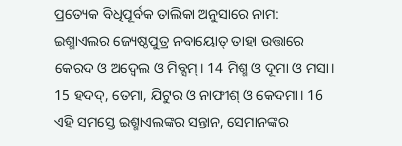ପ୍ରତ୍ୟେକ ବିଧିପୂର୍ବକ ତାଲିକା ଅନୁସାରେ ନାମ: ଇଶ୍ମାଏଲର ଜ୍ୟେଷ୍ଠପୁତ୍ର ନବାୟୋତ୍ ତାହା ଉତ୍ତାରେ କେରଦ ଓ ଅଦ୍ବେଲ ଓ ମିବ୍ସମ୍। 14 ମିଶ୍ମ ଓ ଦୂମା ଓ ମସା। 15 ହଦଦ୍, ତେମା, ଯିଟୁର ଓ ନାଫୀଶ୍ ଓ କେଦମା। 16 ଏହି ସମସ୍ତେ ଇଶ୍ମାଏଲଙ୍କର ସନ୍ତାନ, ସେମାନଙ୍କର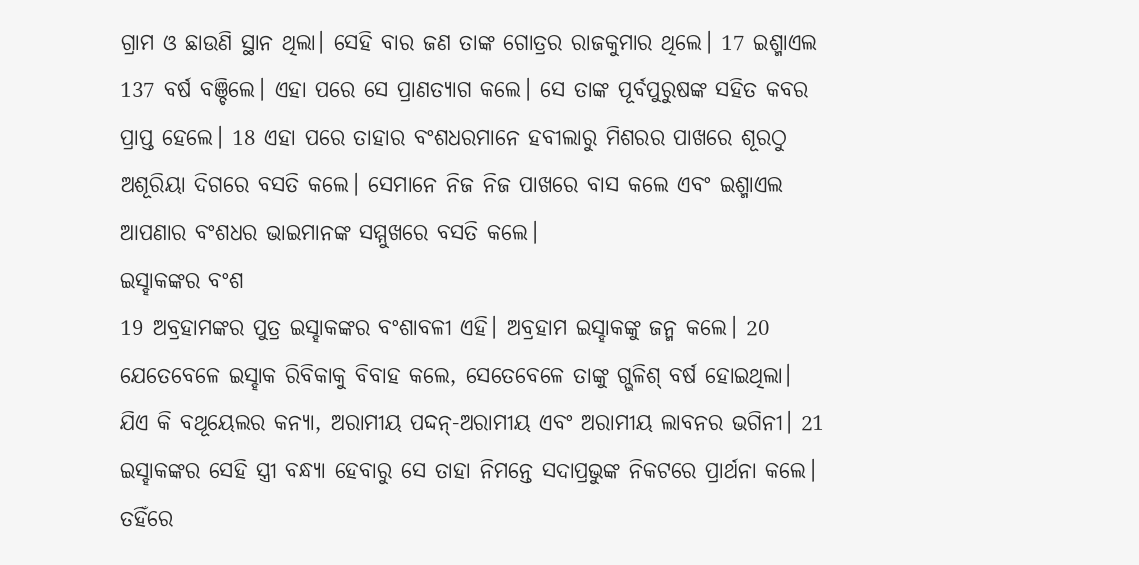ଗ୍ରାମ ଓ ଛାଉଣି ସ୍ଥାନ ଥିଲା। ସେହି ବାର ଜଣ ତାଙ୍କ ଗୋତ୍ରର ରାଜକୁମାର ଥିଲେ। 17 ଇଶ୍ମାଏଲ 137 ବର୍ଷ ବଞ୍ଚିଲେ। ଏହା ପରେ ସେ ପ୍ରାଣତ୍ୟାଗ କଲେ। ସେ ତାଙ୍କ ପୂର୍ବପୁରୁଷଙ୍କ ସହିତ କବର ପ୍ରାପ୍ତ ହେଲେ। 18 ଏହା ପରେ ତାହାର ବଂଶଧରମାନେ ହବୀଲାରୁ ମିଶରର ପାଖରେ ଶୂରଠୁ ଅଶୂରିୟା ଦିଗରେ ବସତି କଲେ। ସେମାନେ ନିଜ ନିଜ ପାଖରେ ବାସ କଲେ ଏବଂ ଇଶ୍ମାଏଲ ଆପଣାର ବଂଶଧର ଭାଇମାନଙ୍କ ସମ୍ମୁଖରେ ବସତି କଲେ।
ଇସ୍ହାକଙ୍କର ବଂଶ
19 ଅବ୍ରହାମଙ୍କର ପୁତ୍ର ଇସ୍ହାକଙ୍କର ବଂଶାବଳୀ ଏହି। ଅବ୍ରହାମ ଇସ୍ହାକଙ୍କୁ ଜନ୍ମ କଲେ। 20 ଯେତେବେଳେ ଇସ୍ହାକ ରିବିକାକୁ ବିବାହ କଲେ, ସେତେବେଳେ ତାଙ୍କୁ ଗ୍ଭଳିଶ୍ ବର୍ଷ ହୋଇଥିଲା। ଯିଏ କି ବଥୂୟେଲର କନ୍ୟା, ଅରାମୀୟ ପଦ୍ଦନ୍-ଅରାମୀୟ ଏବଂ ଅରାମୀୟ ଲାବନର ଭଗିନୀ। 21 ଇସ୍ହାକଙ୍କର ସେହି ସ୍ତ୍ରୀ ବନ୍ଧ୍ୟା ହେବାରୁ ସେ ତାହା ନିମନ୍ତେ ସଦାପ୍ରଭୁଙ୍କ ନିକଟରେ ପ୍ରାର୍ଥନା କଲେ। ତହିଁରେ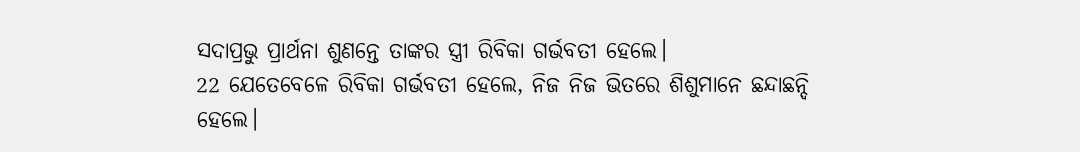ସଦାପ୍ରଭୁ ପ୍ରାର୍ଥନା ଶୁଣନ୍ତେ ତାଙ୍କର ସ୍ତ୍ରୀ ରିବିକା ଗର୍ଭବତୀ ହେଲେ।
22 ଯେତେବେଳେ ରିବିକା ଗର୍ଭବତୀ ହେଲେ, ନିଜ ନିଜ ଭିତରେ ଶିଶୁମାନେ ଛନ୍ଦାଛନ୍ଦି ହେଲେ।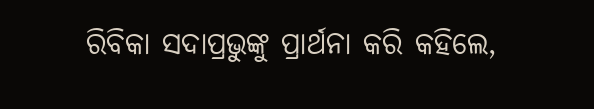ରିବିକା ସଦାପ୍ରଭୁଙ୍କୁ ପ୍ରାର୍ଥନା କରି କହିଲେ,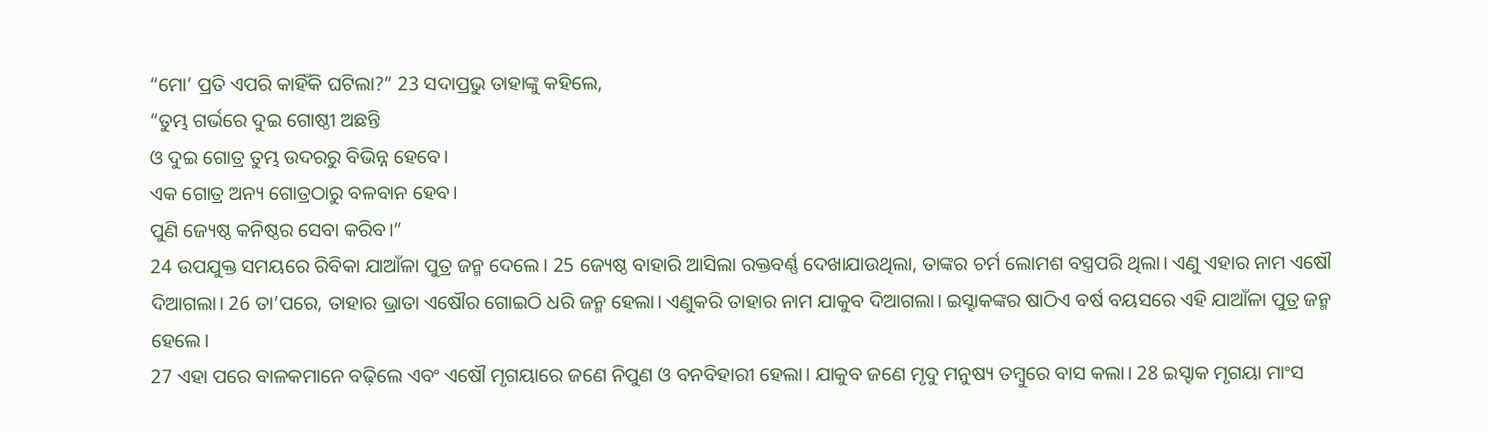“ମୋ’ ପ୍ରତି ଏପରି କାହିଁକି ଘଟିଲା?” 23 ସଦାପ୍ରଭୁ ତାହାଙ୍କୁ କହିଲେ,
“ତୁମ୍ଭ ଗର୍ଭରେ ଦୁଇ ଗୋଷ୍ଠୀ ଅଛନ୍ତି
ଓ ଦୁଇ ଗୋତ୍ର ତୁମ୍ଭ ଉଦରରୁ ବିଭିନ୍ନ ହେବେ।
ଏକ ଗୋତ୍ର ଅନ୍ୟ ଗୋତ୍ରଠାରୁ ବଳବାନ ହେବ।
ପୁଣି ଜ୍ୟେଷ୍ଠ କନିଷ୍ଠର ସେବା କରିବ।”
24 ଉପଯୁକ୍ତ ସମୟରେ ରିବିକା ଯାଆଁଳା ପୁତ୍ର ଜନ୍ମ ଦେଲେ। 25 ଜ୍ୟେଷ୍ଠ ବାହାରି ଆସିଲା ରକ୍ତବର୍ଣ୍ଣ ଦେଖାଯାଉଥିଲା, ତାଙ୍କର ଚର୍ମ ଲୋମଶ ବସ୍ତ୍ରପରି ଥିଲା। ଏଣୁ ଏହାର ନାମ ଏଷୌ ଦିଆଗଲା। 26 ତା’ପରେ, ତାହାର ଭ୍ରାତା ଏଷୌର ଗୋଇଠି ଧରି ଜନ୍ମ ହେଲା। ଏଣୁକରି ତାହାର ନାମ ଯାକୁବ ଦିଆଗଲା। ଇସ୍ହାକଙ୍କର ଷାଠିଏ ବର୍ଷ ବୟସରେ ଏହି ଯାଆଁଳା ପୁତ୍ର ଜନ୍ମ ହେଲେ।
27 ଏହା ପରେ ବାଳକମାନେ ବଢ଼ିଲେ ଏବଂ ଏଷୌ ମୃଗୟାରେ ଜଣେ ନିପୁଣ ଓ ବନବିହାରୀ ହେଲା। ଯାକୁବ ଜଣେ ମୃଦୁ ମନୁଷ୍ୟ ତମ୍ବୁରେ ବାସ କଲା। 28 ଇସ୍ହାକ ମୃଗୟା ମାଂସ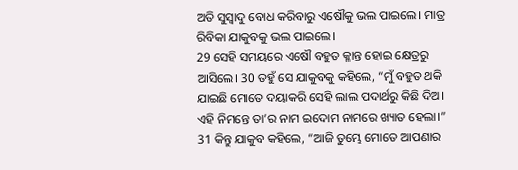ଅତି ସୁସ୍ୱାଦୁ ବୋଧ କରିବାରୁ ଏଷୌକୁ ଭଲ ପାଇଲେ। ମାତ୍ର ରିବିକା ଯାକୁବକୁ ଭଲ ପାଇଲେ।
29 ସେହି ସମୟରେ ଏଷୌ ବହୁତ କ୍ଳାନ୍ତ ହୋଇ କ୍ଷେତ୍ରରୁ ଆସିଲେ। 30 ତହୁଁ ସେ ଯାକୁବକୁ କହିଲେ, “ମୁଁ ବହୁତ ଥକି ଯାଇଛି ମୋତେ ଦୟାକରି ସେହି ଲାଲ ପଦାର୍ଥରୁ କିଛି ଦିଅ। ଏହି ନିମନ୍ତେ ତା’ର ନାମ ଇଦୋମ ନାମରେ ଖ୍ୟାତ ହେଲା।”
31 କିନ୍ତୁ ଯାକୁବ କହିଲେ, “ଆଜି ତୁମ୍ଭେ ମୋତେ ଆପଣାର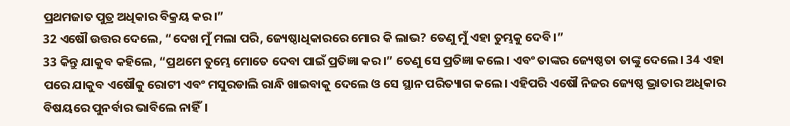ପ୍ରଥମଜାତ ପୁତ୍ର ଅଧିକାର ବିକ୍ରୟ କର।”
32 ଏଷୌ ଉତ୍ତର ଦେଲେ, “ଦେଖ ମୁଁ ମଲା ପରି, ଜ୍ୟେଷ୍ଠାଧିକାରରେ ମୋର କି ଲାଭ? ତେଣୁ ମୁଁ ଏହା ତୁମ୍ଭକୁ ଦେବି।”
33 କିନ୍ତୁ ଯାକୁବ କହିଲେ, “ପ୍ରଥମେ ତୁମ୍ଭେ ମୋତେ ଦେବା ପାଇଁ ପ୍ରତିଜ୍ଞା କର।” ତେଣୁ ସେ ପ୍ରତିଜ୍ଞା କଲେ। ଏବଂ ତାଙ୍କର ଜ୍ୟେଷ୍ଠତା ତାଙ୍କୁ ଦେଲେ। 34 ଏହା ପରେ ଯାକୁବ ଏଷୌକୁ ରୋଟୀ ଏବଂ ମସୁରଡାଲି ରାନ୍ଧି ଖାଇବାକୁ ଦେଲେ ଓ ସେ ସ୍ଥାନ ପରିତ୍ୟାଗ କଲେ। ଏହିପରି ଏଷୌ ନିଜର ଜ୍ୟେଷ୍ଠ ଭ୍ରାତାର ଅଧିକାର ବିଷୟରେ ପୁନର୍ବାର ଭାବିଲେ ନାହିଁ।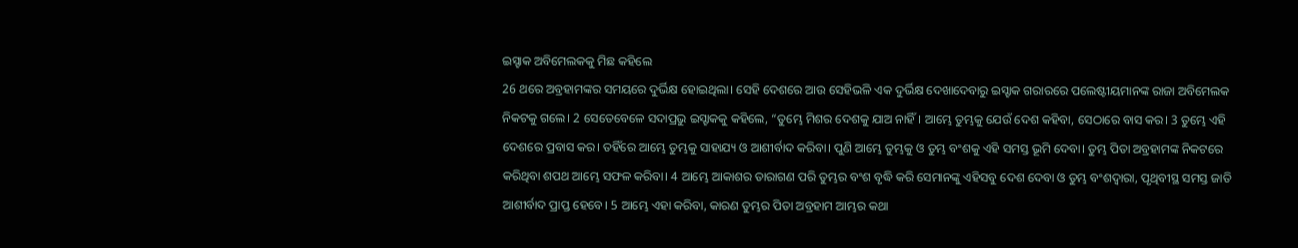ଇସ୍ହାକ ଅବିମେଲକକୁ ମିଛ କହିଲେ
26 ଥରେ ଅବ୍ରହାମଙ୍କର ସମୟରେ ଦୁର୍ଭିକ୍ଷ ହୋଇଥିଲା। ସେହି ଦେଶରେ ଆଉ ସେହିଭଳି ଏକ ଦୁର୍ଭିକ୍ଷ ଦେଖାଦେବାରୁ ଇସ୍ହାକ ଗରାରରେ ପଲେଷ୍ଟୀୟମାନଙ୍କ ରାଜା ଅବିମେଲକ ନିକଟକୁ ଗଲେ। 2 ସେତେବେଳେ ସଦାପ୍ରଭୁ ଇସ୍ହାକକୁ କହିଲେ, “ତୁମ୍ଭେ ମିଶର ଦେଶକୁ ଯାଅ ନାହିଁ। ଆମ୍ଭେ ତୁମ୍ଭକୁ ଯେଉଁ ଦେଶ କହିବା, ସେଠାରେ ବାସ କର। 3 ତୁମ୍ଭେ ଏହି ଦେଶରେ ପ୍ରବାସ କର। ତହିଁରେ ଆମ୍ଭେ ତୁମ୍ଭକୁ ସାହାଯ୍ୟ ଓ ଆଶୀର୍ବାଦ କରିବା। ପୁଣି ଆମ୍ଭେ ତୁମ୍ଭକୁ ଓ ତୁମ୍ଭ ବଂଶକୁ ଏହି ସମସ୍ତ ଭୂମି ଦେବା। ତୁମ୍ଭ ପିତା ଅବ୍ରହାମଙ୍କ ନିକଟରେ କରିଥିବା ଶପଥ ଆମ୍ଭେ ସଫଳ କରିବା। 4 ଆମ୍ଭେ ଆକାଶର ତାରାଗଣ ପରି ତୁମ୍ଭର ବଂଶ ବୃଦ୍ଧି କରି ସେମାନଙ୍କୁ ଏହିସବୁ ଦେଶ ଦେବା ଓ ତୁମ୍ଭ ବଂଶଦ୍ୱାରା, ପୃଥିବୀସ୍ଥ ସମସ୍ତ ଜାତି ଆଶୀର୍ବାଦ ପ୍ରାପ୍ତ ହେବେ। 5 ଆମ୍ଭେ ଏହା କରିବା, କାରଣ ତୁମ୍ଭର ପିତା ଅବ୍ରହାମ ଆମ୍ଭର କଥା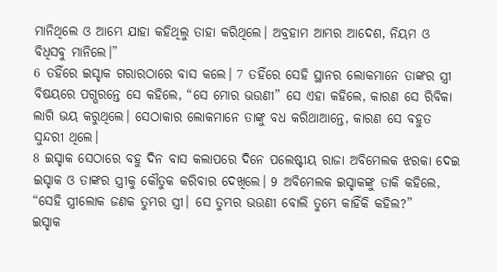ମାନିଥିଲେ ଓ ଆମ୍ଭେ ଯାହା କହିଥିଲୁ ତାହା କରିଥିଲେ। ଅବ୍ରହାମ ଆମ୍ଭର ଆଦେଶ, ନିୟମ ଓ ବିଧିସବୁ ମାନିଲେ।”
6 ତହିଁରେ ଇସ୍ହାକ ଗରାରଠାରେ ବାସ କଲେ। 7 ତହିଁରେ ସେହି ସ୍ଥାନର ଲୋକମାନେ ତାଙ୍କର ସ୍ତ୍ରୀ ବିଷୟରେ ପଗ୍ଭରନ୍ତେ ସେ କହିଲେ, “ସେ ମୋର ଭଉଣୀ” ସେ ଏହା କହିଲେ, କାରଣ ସେ ରିବିକା ଲାଗି ଭୟ କରୁଥିଲେ। ସେଠାକାର ଲୋକମାନେ ତାଙ୍କୁ ବଧ କରିଥାଆନ୍ତେ, କାରଣ ସେ ବହୁତ ସୁନ୍ଦରୀ ଥିଲେ।
8 ଇସ୍ହାକ ସେଠାରେ ବହୁ ଦିନ ବାସ କଲାପରେ ଦିନେ ପଲେଷ୍ଟୀୟ ରାଜା ଅବିମେଲକ ଝରକା ଦେଇ ଇସ୍ହାକ ଓ ତାଙ୍କର ସ୍ତ୍ରୀକୁ କୌତୁକ କରିବାର ଦେଖିଲେ। 9 ଅବିମେଲକ ଇସ୍ହାକଙ୍କୁ ଡାକି କହିଲେ, “ସେହି ସ୍ତ୍ରୀଲୋକ ଜଣକ ତୁମ୍ଭର ସ୍ତ୍ରୀ। ସେ ତୁମ୍ଭର ଭଉଣୀ ବୋଲି ତୁମ୍ଭେ କାହିଁକି କହିଲ?”
ଇସ୍ହାକ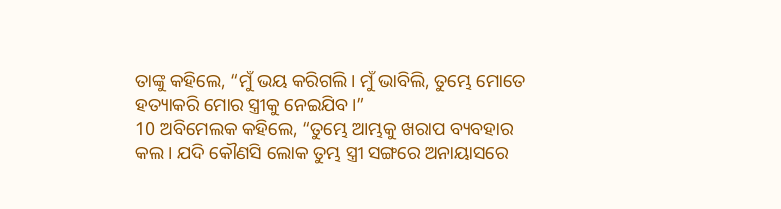ତାଙ୍କୁ କହିଲେ, “ମୁଁ ଭୟ କରିଗଲି। ମୁଁ ଭାବିଲି, ତୁମ୍ଭେ ମୋତେ ହତ୍ୟାକରି ମୋର ସ୍ତ୍ରୀକୁ ନେଇଯିବ।”
10 ଅବିମେଲକ କହିଲେ, “ତୁମ୍ଭେ ଆମ୍ଭକୁ ଖରାପ ବ୍ୟବହାର କଲ। ଯଦି କୌଣସି ଲୋକ ତୁମ୍ଭ ସ୍ତ୍ରୀ ସଙ୍ଗରେ ଅନାୟାସରେ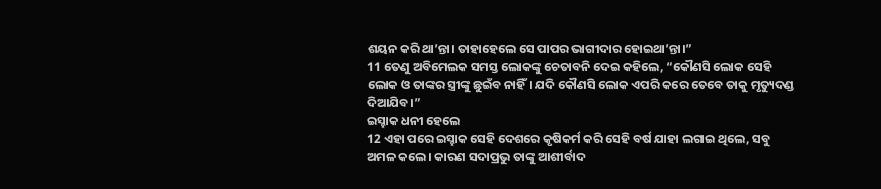ଶୟନ କରି ଥା’ନ୍ତା। ତାହାହେଲେ ସେ ପାପର ଭାଗୀଦାର ହୋଇଥା’ନ୍ତା।”
11 ତେଣୁ ଅବିମେଲକ ସମସ୍ତ ଲୋକଙ୍କୁ ଚେତାବନି ଦେଇ କହିଲେ, “କୌଣସି ଲୋକ ସେହି ଲୋକ ଓ ତାଙ୍କର ସ୍ତ୍ରୀଙ୍କୁ ଛୁଇଁବ ନାହିଁ। ଯଦି କୌଣସି ଲୋକ ଏପରି କରେ ତେବେ ତାକୁ ମୃତ୍ୟୁଦଣ୍ଡ ଦିଆଯିବ।”
ଇସ୍ହାକ ଧନୀ ହେଲେ
12 ଏହା ପରେ ଇସ୍ହାକ ସେହି ଦେଶରେ କୃଷିକର୍ମ କରି ସେହି ବର୍ଷ ଯାହା ଲଗାଇ ଥିଲେ, ସବୁ ଅମଳ କଲେ। କାରଣ ସଦାପ୍ରଭୁ ତାଙ୍କୁ ଆଶୀର୍ବାଦ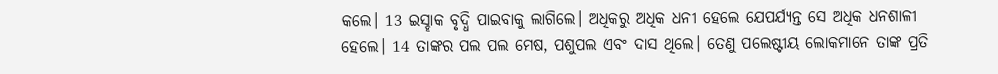କଲେ। 13 ଇସ୍ହାକ ବୃଦ୍ଧି ପାଇବାକୁ ଲାଗିଲେ। ଅଧିକରୁ ଅଧିକ ଧନୀ ହେଲେ ଯେପର୍ଯ୍ୟନ୍ତ ସେ ଅଧିକ ଧନଶାଳୀ ହେଲେ। 14 ତାଙ୍କର ପଲ ପଲ ମେଷ, ପଶୁପଲ ଏବଂ ଦାସ ଥିଲେ। ତେଣୁ ପଲେଷ୍ଟୀୟ ଲୋକମାନେ ତାଙ୍କ ପ୍ରତି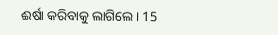ଈର୍ଷା କରିବାକୁ ଲାଗିଲେ। 15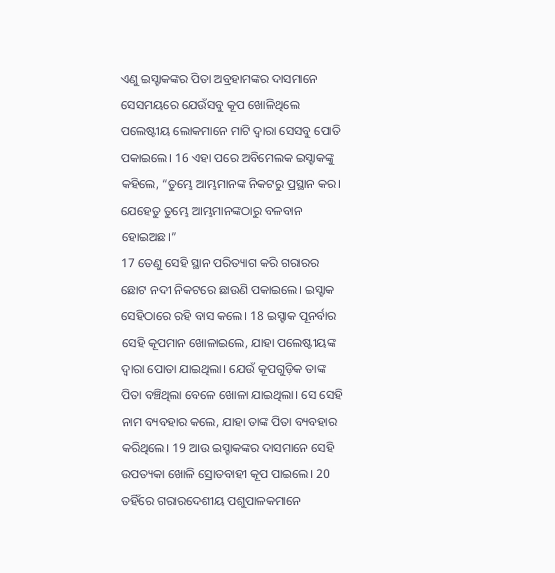ଏଣୁ ଇସ୍ହାକଙ୍କର ପିତା ଅବ୍ରହାମଙ୍କର ଦାସମାନେ ସେସମୟରେ ଯେଉଁସବୁ କୂପ ଖୋଳିଥିଲେ ପଲେଷ୍ଟୀୟ ଲୋକମାନେ ମାଟି ଦ୍ୱାରା ସେସବୁ ପୋତି ପକାଇଲେ। 16 ଏହା ପରେ ଅବିମେଲକ ଇସ୍ହାକଙ୍କୁ କହିଲେ, “ତୁମ୍ଭେ ଆମ୍ଭମାନଙ୍କ ନିକଟରୁ ପ୍ରସ୍ଥାନ କର। ଯେହେତୁ ତୁମ୍ଭେ ଆମ୍ଭମାନଙ୍କଠାରୁ ବଳବାନ ହୋଇଅଛ।”
17 ତେଣୁ ସେହି ସ୍ଥାନ ପରିତ୍ୟାଗ କରି ଗରାରର ଛୋଟ ନଦୀ ନିକଟରେ ଛାଉଣି ପକାଇଲେ। ଇସ୍ହାକ ସେହିଠାରେ ରହି ବାସ କଲେ। 18 ଇସ୍ହାକ ପୂନର୍ବାର ସେହି କୂପମାନ ଖୋଳାଇଲେ, ଯାହା ପଲେଷ୍ଟୀୟଙ୍କ ଦ୍ୱାରା ପୋତା ଯାଇଥିଲା। ଯେଉଁ କୂପଗୁଡ଼ିକ ତାଙ୍କ ପିତା ବଞ୍ଚିଥିଲା ବେଳେ ଖୋଳା ଯାଇଥିଲା। ସେ ସେହି ନାମ ବ୍ୟବହାର କଲେ, ଯାହା ତାଙ୍କ ପିତା ବ୍ୟବହାର କରିଥିଲେ। 19 ଆଉ ଇସ୍ହାକଙ୍କର ଦାସମାନେ ସେହି ଉପତ୍ୟକା ଖୋଳି ସ୍ରୋତବାହୀ କୂପ ପାଇଲେ। 20 ତହିଁରେ ଗରାରଦେଶୀୟ ପଶୁପାଳକମାନେ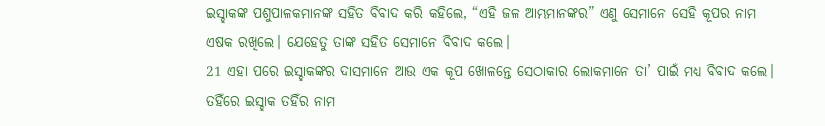ଇସ୍ହାକଙ୍କ ପଶୁପାଳକମାନଙ୍କ ସହିତ ବିବାଦ କରି କହିଲେ, “ଏହି ଜଳ ଆମ୍ଭମାନଙ୍କର” ଏଣୁ ସେମାନେ ସେହି କୂପର ନାମ ଏଷକ ରଖିଲେ। ଯେହେତୁ ତାଙ୍କ ସହିତ ସେମାନେ ବିବାଦ କଲେ।
21 ଏହା ପରେ ଇସ୍ହାକଙ୍କର ଦାସମାନେ ଆଉ ଏକ କୂପ ଖୋଳନ୍ତେ ସେଠାକାର ଲୋକମାନେ ତା’ ପାଇଁ ମଧ୍ୟ ବିବାଦ କଲେ। ତହିଁରେ ଇସ୍ହାକ ତହିଁର ନାମ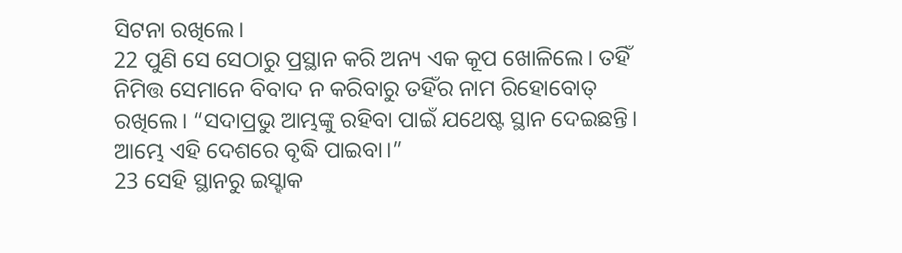ସିଟନା ରଖିଲେ।
22 ପୁଣି ସେ ସେଠାରୁ ପ୍ରସ୍ଥାନ କରି ଅନ୍ୟ ଏକ କୂପ ଖୋଳିଲେ। ତହିଁ ନିମିତ୍ତ ସେମାନେ ବିବାଦ ନ କରିବାରୁ ତହିଁର ନାମ ରିହୋବୋତ୍ ରଖିଲେ। “ସଦାପ୍ରଭୁ ଆମ୍ଭଙ୍କୁ ରହିବା ପାଇଁ ଯଥେଷ୍ଟ ସ୍ଥାନ ଦେଇଛନ୍ତି। ଆମ୍ଭେ ଏହି ଦେଶରେ ବୃଦ୍ଧି ପାଇବା।”
23 ସେହି ସ୍ଥାନରୁ ଇସ୍ହାକ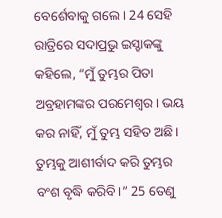ବେର୍ଶେବାକୁ ଗଲେ। 24 ସେହି ରାତ୍ରିରେ ସଦାପ୍ରଭୁ ଇସ୍ହାକଙ୍କୁ କହିଲେ, “ମୁଁ ତୁମ୍ଭର ପିତା ଅବ୍ରହାମଙ୍କର ପରମେଶ୍ୱର। ଭୟ କର ନାହିଁ, ମୁଁ ତୁମ୍ଭ ସହିତ ଅଛି। ତୁମ୍ଭକୁ ଆଶୀର୍ବାଦ କରି ତୁମ୍ଭର ବଂଶ ବୃଦ୍ଧି କରିବି।” 25 ତେଣୁ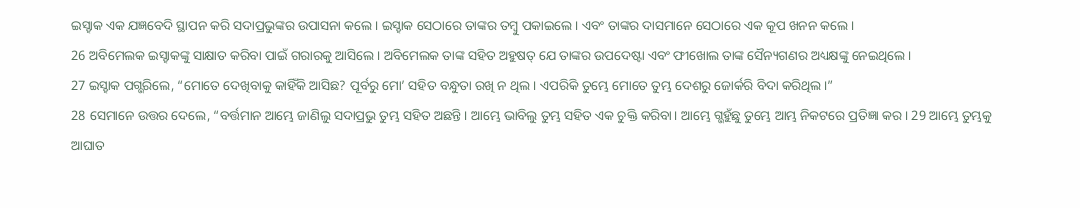ଇସ୍ହାକ ଏକ ଯଜ୍ଞବେଦି ସ୍ଥାପନ କରି ସଦାପ୍ରଭୁଙ୍କର ଉପାସନା କଲେ। ଇସ୍ହାକ ସେଠାରେ ତାଙ୍କର ତମ୍ବୁ ପକାଇଲେ। ଏବଂ ତାଙ୍କର ଦାସମାନେ ସେଠାରେ ଏକ କୂପ ଖନନ କଲେ।
26 ଅବିମେଲକ ଇସ୍ହାକଙ୍କୁ ସାକ୍ଷାତ କରିବା ପାଇଁ ଗରାରକୁ ଆସିଲେ। ଅବିମେଲକ ତାଙ୍କ ସହିତ ଅହୁଷତ୍ ଯେ ତାଙ୍କର ଉପଦେଷ୍ଟା ଏବଂ ଫୀଖୋଲ ତାଙ୍କ ସୈନ୍ୟଗଣର ଅଧ୍ୟକ୍ଷଙ୍କୁ ନେଇଥିଲେ।
27 ଇସ୍ହାକ ପଗ୍ଭରିଲେ, “ମୋତେ ଦେଖିବାକୁ କାହିଁକି ଆସିଛ? ପୂର୍ବରୁ ମୋ’ ସହିତ ବନ୍ଧୁତା ରଖି ନ ଥିଲ। ଏପରିକି ତୁମ୍ଭେ ମୋତେ ତୁମ୍ଭ ଦେଶରୁ ଜୋର୍କରି ବିଦା କରିଥିଲ।”
28 ସେମାନେ ଉତ୍ତର ଦେଲେ, “ବର୍ତ୍ତମାନ ଆମ୍ଭେ ଜାଣିଲୁ ସଦାପ୍ରଭୁ ତୁମ୍ଭ ସହିତ ଅଛନ୍ତି। ଆମ୍ଭେ ଭାବିଲୁ ତୁମ୍ଭ ସହିତ ଏକ ଚୁକ୍ତି କରିବା। ଆମ୍ଭେ ଗ୍ଭହୁଁଛୁ ତୁମ୍ଭେ ଆମ୍ଭ ନିକଟରେ ପ୍ରତିଜ୍ଞା କର। 29 ଆମ୍ଭେ ତୁମ୍ଭକୁ ଆଘାତ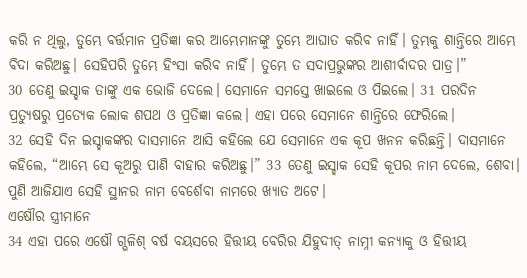କରି ନ ଥିଲୁ, ତୁମ୍ଭେ ବର୍ତ୍ତମାନ ପ୍ରତିଜ୍ଞା କର ଆମ୍ଭେମାନଙ୍କୁ ତୁମ୍ଭେ ଆଘାତ କରିବ ନାହିଁ। ତୁମ୍ଭକୁ ଶାନ୍ତିରେ ଆମ୍ଭେ ବିଦା କରିଅଛୁ। ସେହିପରି ତୁମ୍ଭେ ହିଂସା କରିବ ନାହିଁ। ତୁମ୍ଭେ ତ ସଦାପ୍ରଭୁଙ୍କର ଆଶୀର୍ବାଦର ପାତ୍ର।”
30 ତେଣୁ ଇସ୍ହାକ ତାଙ୍କୁ ଏକ ଭୋଜି ଦେଲେ। ସେମାନେ ସମସ୍ତେ ଖାଇଲେ ଓ ପିଇଲେ। 31 ପରଦିନ ପ୍ରତ୍ୟୁଷରୁ ପ୍ରତ୍ୟେକ ଲୋକ ଶପଥ ଓ ପ୍ରତିଜ୍ଞା କଲେ। ଏହା ପରେ ସେମାନେ ଶାନ୍ତିରେ ଫେରିଲେ।
32 ସେହି ଦିନ ଇସ୍ହାକଙ୍କର ଦାସମାନେ ଆସି କହିଲେ ଯେ ସେମାନେ ଏକ କୂପ ଖନନ କରିଛନ୍ତି। ଦାସମାନେ କହିଲେ, “ଆମ୍ଭେ ସେ କୂଅରୁ ପାଣି ବାହାର କରିଅଛୁ।” 33 ତେଣୁ ଇସ୍ହାକ ସେହି କୂପର ନାମ ଦେଲେ, ଶେବା। ପୁଣି ଆଜିଯାଏ ସେହି ସ୍ଥାନର ନାମ ବେର୍ଶେବା ନାମରେ ଖ୍ୟାତ ଅଟେ।
ଏଷୌର ସ୍ତ୍ରୀମାନେ
34 ଏହା ପରେ ଏଷୌ ଗ୍ଭଳିଶ୍ ବର୍ଷ ବୟସରେ ହିତ୍ତୀୟ ବେରିର ଯିହୁଦୀତ୍ ନାମ୍ନୀ କନ୍ୟାକୁ ଓ ହିତ୍ତୀୟ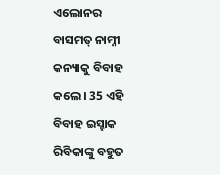ଏଲୋନର ବାସମତ୍ ନାମ୍ନୀ କନ୍ୟାକୁ ବିବାହ କଲେ। 35 ଏହି ବିବାହ ଇସ୍ହାକ ରିବିକାଙ୍କୁ ବହୁତ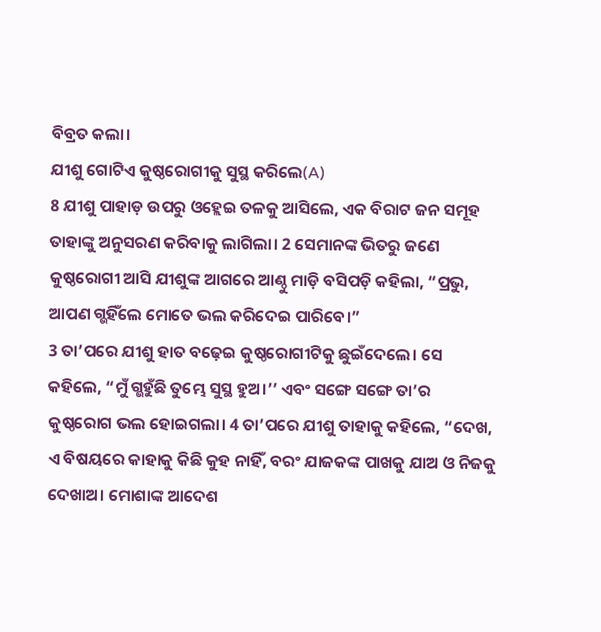ବିବ୍ରତ କଲା।
ଯୀଶୁ ଗୋଟିଏ କୁଷ୍ଠରୋଗୀକୁ ସୁସ୍ଥ କରିଲେ(A)
8 ଯୀଶୁ ପାହାଡ଼ ଉପରୁ ଓହ୍ଲେଇ ତଳକୁ ଆସିଲେ, ଏକ ବିରାଟ ଜନ ସମୂହ ତାହାଙ୍କୁ ଅନୁସରଣ କରିବାକୁ ଲାଗିଲା। 2 ସେମାନଙ୍କ ଭିତରୁ ଜଣେ କୁଷ୍ଠରୋଗୀ ଆସି ଯୀଶୁଙ୍କ ଆଗରେ ଆଣ୍ଠୁ ମାଡ଼ି ବସିପଡ଼ି କହିଲା, “ପ୍ରଭୁ, ଆପଣ ଗ୍ଭହିଁଲେ ମୋତେ ଭଲ କରିଦେଇ ପାରିବେ।”
3 ତା’ପରେ ଯୀଶୁ ହାତ ବଢ଼େଇ କୁଷ୍ଠରୋଗୀଟିକୁ ଛୁଇଁଦେଲେ। ସେ କହିଲେ, “ମୁଁ ଗ୍ଭହୁଁଛି ତୁମ୍ଭେ ସୁସ୍ଥ ହୁଅ।’’ ଏବଂ ସଙ୍ଗେ ସଙ୍ଗେ ତା’ର କୁଷ୍ଠରୋଗ ଭଲ ହୋଇଗଲା। 4 ତା’ପରେ ଯୀଶୁ ତାହାକୁ କହିଲେ, “ଦେଖ, ଏ ବିଷୟରେ କାହାକୁ କିଛି କୁହ ନାହିଁ, ବରଂ ଯାଜକଙ୍କ ପାଖକୁ ଯାଅ ଓ ନିଜକୁ ଦେଖାଅ। ମୋଶାଙ୍କ ଆଦେଶ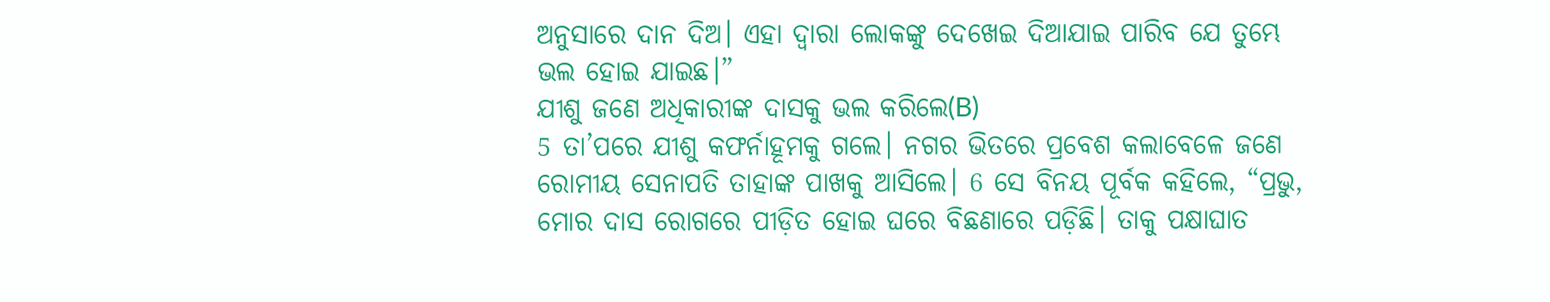ଅନୁସାରେ ଦାନ ଦିଅ। ଏହା ଦ୍ୱାରା ଲୋକଙ୍କୁ ଦେଖେଇ ଦିଆଯାଇ ପାରିବ ଯେ ତୁମ୍ଭେ ଭଲ ହୋଇ ଯାଇଛ।”
ଯୀଶୁ ଜଣେ ଅଧିକାରୀଙ୍କ ଦାସକୁ ଭଲ କରିଲେ(B)
5 ତା’ପରେ ଯୀଶୁ କଫର୍ନାହୂମକୁ ଗଲେ। ନଗର ଭିତରେ ପ୍ରବେଶ କଲାବେଳେ ଜଣେ ରୋମୀୟ ସେନାପତି ତାହାଙ୍କ ପାଖକୁ ଆସିଲେ। 6 ସେ ବିନୟ ପୂର୍ବକ କହିଲେ, “ପ୍ରଭୁ, ମୋର ଦାସ ରୋଗରେ ପୀଡ଼ିତ ହୋଇ ଘରେ ବିଛଣାରେ ପଡ଼ିଛି। ତାକୁ ପକ୍ଷାଘାତ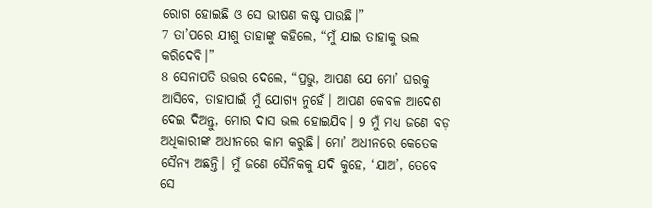ରୋଗ ହୋଇଛି ଓ ସେ ଭୀଷଣ କଷ୍ଟ ପାଉଛି।”
7 ତା’ପରେ ଯୀଶୁ ତାହାଙ୍କୁ କହିଲେ, “ମୁଁ ଯାଇ ତାହାକୁ ଭଲ କରିଦେବି।”
8 ସେନାପତି ଉତ୍ତର ଦେଲେ, “ପ୍ରଭୁ, ଆପଣ ଯେ ମୋ’ ଘରକୁ ଆସିବେ, ତାହାପାଇଁ ମୁଁ ଯୋଗ୍ୟ ନୁହେଁ। ଆପଣ କେବଳ ଆଦେଶ ଦେଇ ଦିଅନ୍ତୁ, ମୋର ଦାସ ଭଲ ହୋଇଯିବ। 9 ମୁଁ ମଧ୍ୟ ଜଣେ ବଡ଼ ଅଧିକାରୀଙ୍କ ଅଧୀନରେ କାମ କରୁଛି। ମୋ’ ଅଧୀନରେ କେତେକ ସୈନ୍ୟ ଅଛନ୍ତି। ମୁଁ ଜଣେ ସୈନିକକୁ ଯଦି କୁହେ, ‘ଯାଅ’, ତେବେ ସେ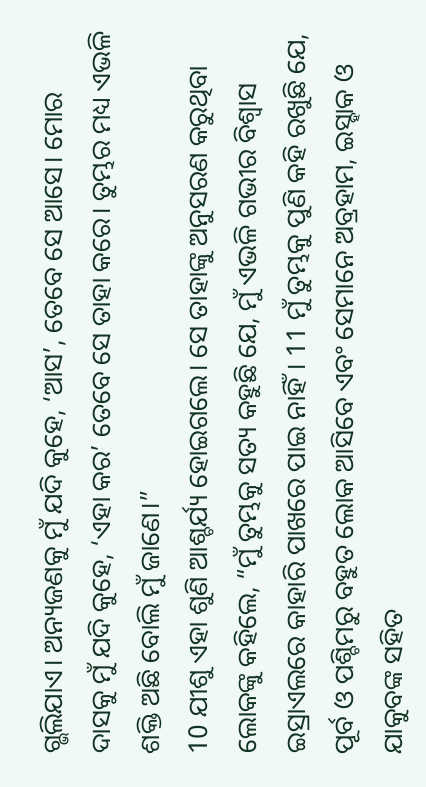ଗ୍ଭଲିଯାଏ। ଅନ୍ୟଜଣକୁ ମୁଁ ଯଦି କୁହେ, ‘ଆସ’, ତେବେ ସେ ଆସେ। ମୋର ଦାସକୁ ମୁଁ ଯଦି କୁହେ, ‘ଏହା କର’ ତେବେ ସେ ତାହା କରେ। ତୁମ୍ଭର ମଧ୍ୟ ଏଭଳି ଶକ୍ତି ଅଛି ବୋଲି ମୁଁ ଜାଣେ।”
10 ଯୀଶୁ ଏହା ଶୁଣି ଆଶ୍ଚର୍ଯ୍ୟ ହୋଇଗଲେ। ସେ ତାହାଙ୍କୁ ଅନୁସରଣ କରୁଥିବା ଲୋକଙ୍କୁ କହିଲେ, “ମୁଁ ତୁମ୍ଭକୁ ସତ୍ୟ କହୁଛି ଯେ, ମୁଁ ଏଭଳି ଗଭୀର ବିଶ୍ୱାସ ଇସ୍ରାଏଲରେ କାହାରି ପାଖରେ ପାଇ ନାହିଁ। 11 ମୁଁ ତୁମ୍ଭକୁ ପୁଣି କହି ରଖୁଛି ଯେ, ପୂର୍ବ ଓ ପଶ୍ଚିମରୁ ବହୁତ ଲୋକ ଆସିବେ ଏବଂ ସେମାନେ ଅବ୍ରହାମ, ଇସ୍ହାକ ଓ ଯାକୁବଙ୍କ ସହିତ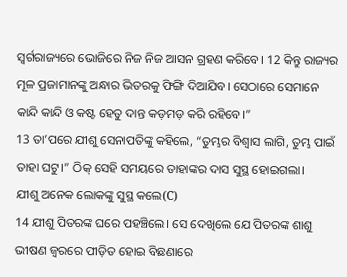ସ୍ୱର୍ଗରାଜ୍ୟରେ ଭୋଜିରେ ନିଜ ନିଜ ଆସନ ଗ୍ରହଣ କରିବେ। 12 କିନ୍ତୁ ରାଜ୍ୟର ମୂଳ ପ୍ରଜାମାନଙ୍କୁ ଅନ୍ଧାର ଭିତରକୁ ଫିଙ୍ଗି ଦିଆଯିବ। ସେଠାରେ ସେମାନେ କାନ୍ଦି କାନ୍ଦି ଓ କଷ୍ଟ ହେତୁ ଦାନ୍ତ କଡ଼ମଡ଼ କରି ରହିବେ।”
13 ତା’ପରେ ଯୀଶୁ ସେନାପତିଙ୍କୁ କହିଲେ, “ତୁମ୍ଭର ବିଶ୍ୱାସ ଲାଗି, ତୁମ୍ଭ ପାଇଁ ତାହା ଘଟୁ।” ଠିକ୍ ସେହି ସମୟରେ ତାହାଙ୍କର ଦାସ ସୁସ୍ଥ ହୋଇଗଲା।
ଯୀଶୁ ଅନେକ ଲୋକଙ୍କୁ ସୁସ୍ଥ କଲେ(C)
14 ଯୀଶୁ ପିତରଙ୍କ ଘରେ ପହଞ୍ଚିଲେ। ସେ ଦେଖିଲେ ଯେ ପିତରଙ୍କ ଶାଶୁ ଭୀଷଣ ଜ୍ୱରରେ ପୀଡ଼ିତ ହୋଇ ବିଛଣାରେ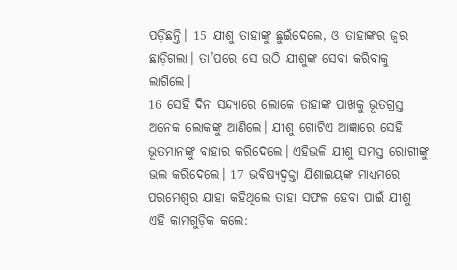ପଡ଼ିଛନ୍ତି। 15 ଯୀଶୁ ତାହାଙ୍କୁ ଛୁଇଁଦେଲେ, ଓ ତାହାଙ୍କର ଜ୍ୱର ଛାଡ଼ିଗଲା। ତା’ପରେ ସେ ଉଠି ଯୀଶୁଙ୍କ ସେବା କରିବାକୁ ଲାଗିଲେ।
16 ସେହି ଦିନ ସନ୍ଦ୍ୟାରେ ଲୋକେ ତାହାଙ୍କ ପାଖକୁ ଭୂତଗ୍ରସ୍ତ ଅନେକ ଲୋକଙ୍କୁ ଆଣିଲେ। ଯୀଶୁ ଗୋଟିଏ ଆଜ୍ଞାରେ ସେହି ଭୂତମାନଙ୍କୁ ବାହାର କରିଦେଲେ। ଏହିଭଳି ଯୀଶୁ ସମସ୍ତ ରୋଗୀଙ୍କୁ ଭଲ କରିଦେଲେ। 17 ଭବିଷ୍ୟଦ୍ବକ୍ତା ଯିଶାଇୟଙ୍କ ମାଧ୍ୟମରେ ପରମେଶ୍ୱର ଯାହା କହିଥିଲେ ତାହା ସଫଳ ହେବା ପାଇଁ ଯୀଶୁ ଏହି କାମଗୁଡ଼ିକ କଲେ: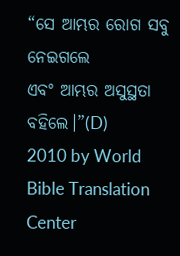“ସେ ଆମ୍ଭର ରୋଗ ସବୁ ନେଇଗଲେ
ଏବଂ ଆମ୍ଭର ଅସୁସ୍ଥତା ବହିଲେ।”(D)
2010 by World Bible Translation Center